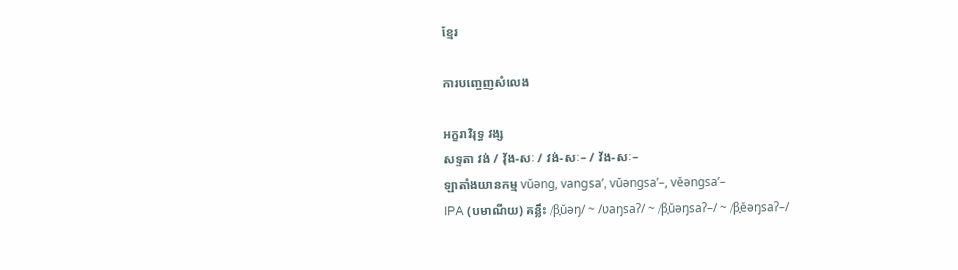ខ្មែរ

ការបញ្ចេញសំលេង

អក្ខរាវិរុទ្ធ វង្ស
សទ្ទតា វង់ / វ៉័ង-សៈ / វង់-សៈ– / វ័ង-សៈ–
ឡាតាំងយានកម្ម vŭəng, vangsaʼ, vŭəngsaʼ–, vĕəngsaʼ–
IPA (បមាណីយ) គន្លឹះ /β̞ŭəŋ/ ~ /ʋaŋsaʔ/ ~ /β̞ŭəŋsaʔ–/ ~ /β̞ĕəŋsaʔ–/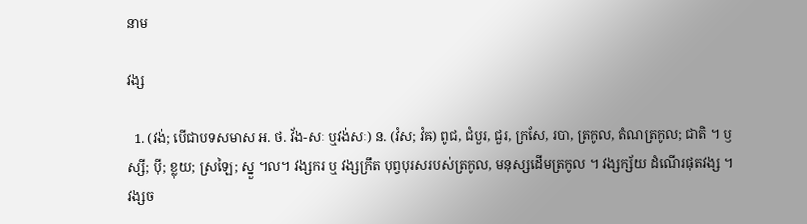នាម

វង្ស

  1. (វង់; បើជាបទសមាស អ. ថ. វ័ង-សៈ ឬវង់សៈ) ន. (វំស; វំឝ) ពូជ, ជំបួរ, ជួរ, ក្រសែ, របា, ត្រកូល, តំណត្រកូល; ជាតិ ។ ឫស្សី; ប៉ី; ខ្លុយ; ស្រឡៃ; ស្នួ ។ល។ វង្សករ ឬ វង្សក្រឹត បុព្វបុរសរបស់ត្រកូល, មនុស្សដើមត្រកូល ។ វង្សក្ស័យ ដំណើរផុតវង្ស ។ វង្សច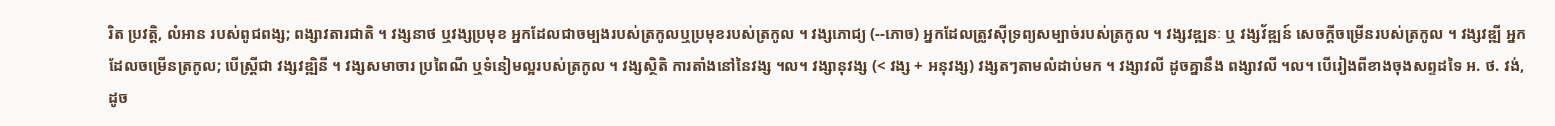រិត ប្រវត្តិ, លំអាន របស់ពូជពង្ស; ពង្សាវតារជាតិ ។ វង្សនាថ ឬវង្សប្រមុខ អ្នកដែលជាចម្បងរបស់ត្រកូលឬប្រមុខរបស់ត្រកូល ។ វង្សភោជ្យ (--ភោច) អ្នកដែលត្រូវស៊ីទ្រព្យសម្បាច់របស់ត្រកូល ។ វង្សវឌ្ឍនៈ ឬ វង្សវ័ឌ្ឍន៍ សេចក្តីចម្រើនរបស់ត្រកូល ។ វង្សវឌ្ឍី អ្នកដែលចម្រើនត្រកូល; បើស្រ្តីជា វង្សវឌ្ឍិនី ។ វង្សសមាចារ ប្រពៃណី ឬទំនៀមល្អរបស់ត្រកូល ។ វង្សស្ថិតិ ការតាំងនៅនៃវង្ស ។ល។ វង្សានុវង្ស (< វង្ស + អនុវង្ស) វង្សតៗតាមលំដាប់មក ។ វង្សាវលី ដូចគ្នានឹង ពង្សាវលី ។ល។ បើរៀងពីខាងចុងសព្ទដទៃ អ. ថ. វង់, ដូច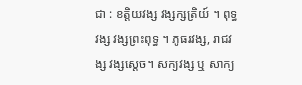ជា : ខត្តិយវង្ស វង្សក្សត្រិយ៍ ។ ពុទ្ធវង្ស វង្សព្រះពុទ្ធ ។ ភូធរវង្ស, រាជវង្ស វង្សស្តេច។ សក្យវង្ស ឬ សាក្យ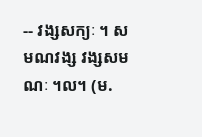-- វង្សសក្យៈ ។ សមណវង្ស វង្សសមណៈ ។ល។ (ម.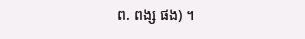ព. ពង្ស ផង) ។